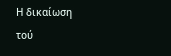Η δικαίωση
τού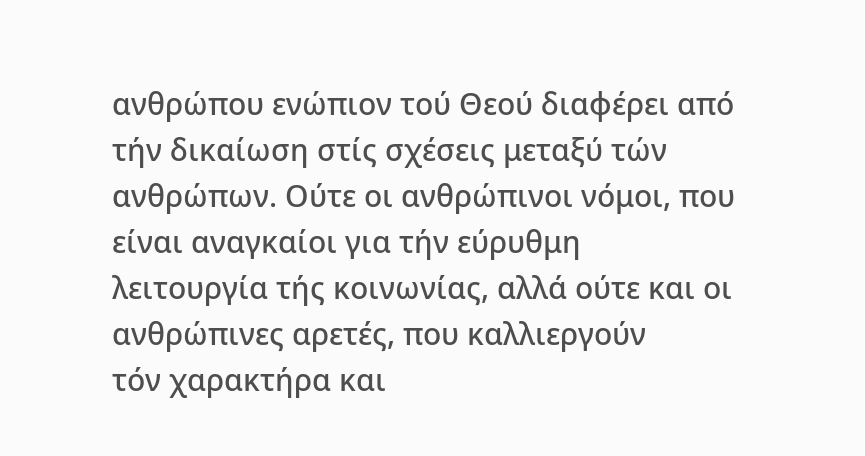ανθρώπου ενώπιον τού Θεού διαφέρει από τήν δικαίωση στίς σχέσεις μεταξύ τών
ανθρώπων. Ούτε οι ανθρώπινοι νόμοι, που είναι αναγκαίοι για τήν εύρυθμη
λειτουργία τής κοινωνίας, αλλά ούτε και οι ανθρώπινες αρετές, που καλλιεργούν
τόν χαρακτήρα και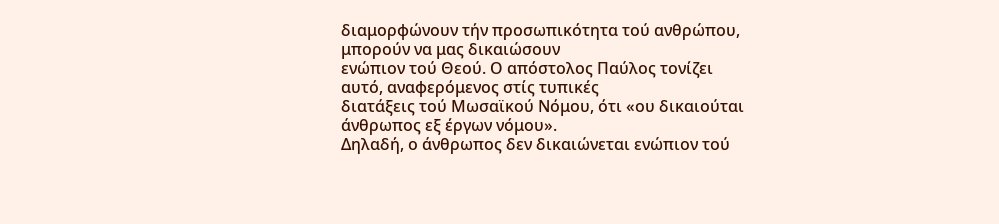διαμορφώνουν τήν προσωπικότητα τού ανθρώπου, μπορούν να μας δικαιώσουν
ενώπιον τού Θεού. Ο απόστολος Παύλος τονίζει αυτό, αναφερόμενος στίς τυπικές
διατάξεις τού Μωσαϊκού Νόμου, ότι «ου δικαιούται άνθρωπος εξ έργων νόμου».
Δηλαδή, ο άνθρωπος δεν δικαιώνεται ενώπιον τού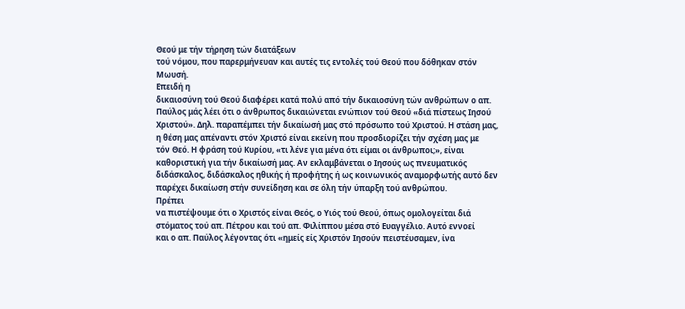Θεού με τήν τήρηση τών διατάξεων
τού νόμου, που παρερμήνευαν και αυτές τις εντολές τού Θεού που δόθηκαν στόν
Μωυσή.
Επειδή η
δικαιοσύνη τού Θεού διαφέρει κατά πολύ από τήν δικαιοσύνη τών ανθρώπων ο απ.
Παύλος μάς λέει ότι ο άνθρωπος δικαιώνεται ενώπιον τού Θεού «διά πίστεως Ιησού
Χριστού». Δηλ. παραπέμπει τήν δικαίωσή μας στό πρόσωπο τού Χριστού. Η στάση μας,
η θέση μας απέναντι στόν Χριστό είναι εκείνη που προσδιορίζει τήν σχέση μας με
τόν Θεό. Η φράση τού Κυρίου, «τι λένε για μένα ότι είμαι οι άνθρωποι;», είναι
καθοριστική για τήν δικαίωσή μας. Αν εκλαμβάνεται ο Ιησούς ως πνευματικός
διδάσκαλος, διδάσκαλος ηθικής ή προφήτης ή ως κοινωνικός αναμορφωτής αυτό δεν
παρέχει δικαίωση στήν συνείδηση και σε όλη τήν ύπαρξη τού ανθρώπου.
Πρέπει
να πιστέψουμε ότι ο Χριστός είναι Θεός, ο Υιός τού Θεού, όπως ομολογείται διά
στόματος τού απ. Πέτρου και τού απ. Φιλίππου μέσα στό Ευαγγέλιο. Αυτό εννοεί
και ο απ. Παύλος λέγοντας ότι «ημείς είς Χριστόν Ιησούν πειστέυσαμεν, ίνα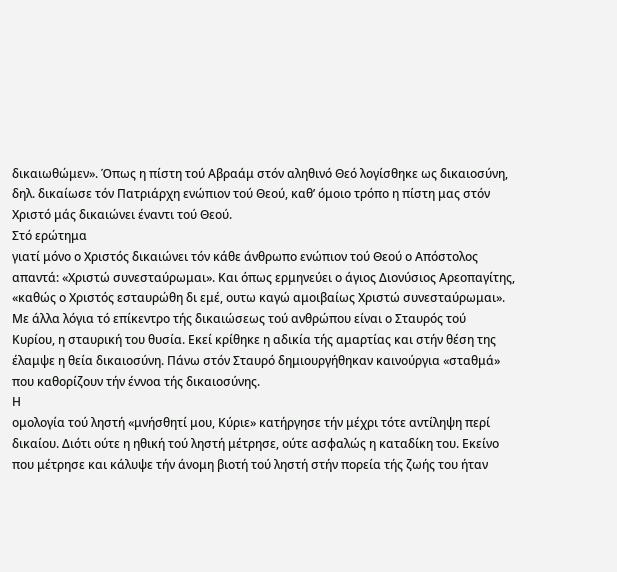δικαιωθώμεν». Όπως η πίστη τού Αβραάμ στόν αληθινό Θεό λογίσθηκε ως δικαιοσύνη,
δηλ. δικαίωσε τόν Πατριάρχη ενώπιον τού Θεού, καθ’ όμοιο τρόπο η πίστη μας στόν
Χριστό μάς δικαιώνει έναντι τού Θεού.
Στό ερώτημα
γιατί μόνο ο Χριστός δικαιώνει τόν κάθε άνθρωπο ενώπιον τού Θεού ο Απόστολος
απαντά: «Χριστώ συνεσταύρωμαι». Και όπως ερμηνεύει ο άγιος Διονύσιος Αρεοπαγίτης,
«καθώς ο Χριστός εσταυρώθη δι εμέ, ουτω καγώ αμοιβαίως Χριστώ συνεσταύρωμαι».
Με άλλα λόγια τό επίκεντρο τής δικαιώσεως τού ανθρώπου είναι ο Σταυρός τού
Κυρίου, η σταυρική του θυσία. Εκεί κρίθηκε η αδικία τής αμαρτίας και στήν θέση της
έλαμψε η θεία δικαιοσύνη. Πάνω στόν Σταυρό δημιουργήθηκαν καινούργια «σταθμά»
που καθορίζουν τήν έννοα τής δικαιοσύνης.
Η
ομολογία τού ληστή «μνήσθητί μου, Κύριε» κατήργησε τήν μέχρι τότε αντίληψη περί
δικαίου. Διότι ούτε η ηθική τού ληστή μέτρησε, ούτε ασφαλώς η καταδίκη του. Εκείνο
που μέτρησε και κάλυψε τήν άνομη βιοτή τού ληστή στήν πορεία τής ζωής του ήταν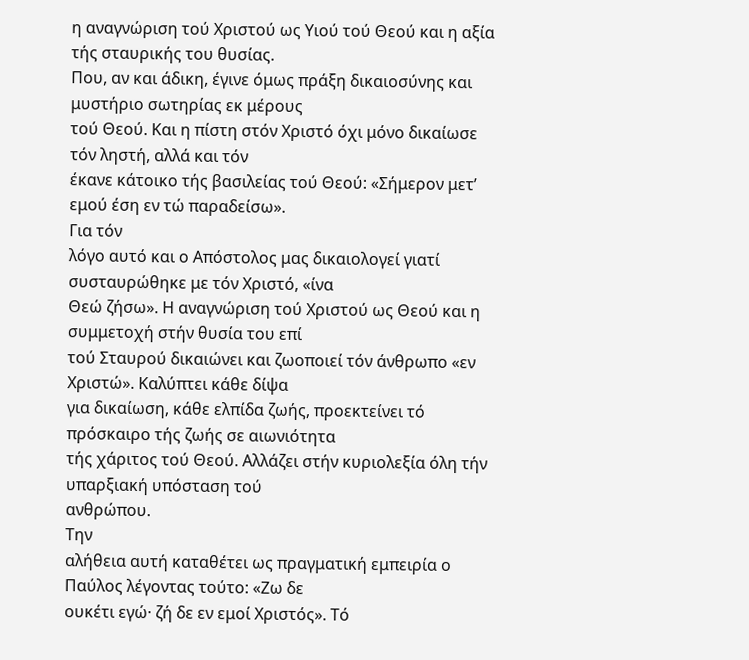η αναγνώριση τού Χριστού ως Υιού τού Θεού και η αξία τής σταυρικής του θυσίας.
Που, αν και άδικη, έγινε όμως πράξη δικαιοσύνης και μυστήριο σωτηρίας εκ μέρους
τού Θεού. Και η πίστη στόν Χριστό όχι μόνο δικαίωσε τόν ληστή, αλλά και τόν
έκανε κάτοικο τής βασιλείας τού Θεού: «Σήμερον μετ’ εμού έση εν τώ παραδείσω».
Για τόν
λόγο αυτό και ο Απόστολος μας δικαιολογεί γιατί συσταυρώθηκε με τόν Χριστό, «ίνα
Θεώ ζήσω». Η αναγνώριση τού Χριστού ως Θεού και η συμμετοχή στήν θυσία του επί
τού Σταυρού δικαιώνει και ζωοποιεί τόν άνθρωπο «εν Χριστώ». Καλύπτει κάθε δίψα
για δικαίωση, κάθε ελπίδα ζωής, προεκτείνει τό πρόσκαιρο τής ζωής σε αιωνιότητα
τής χάριτος τού Θεού. Αλλάζει στήν κυριολεξία όλη τήν υπαρξιακή υπόσταση τού
ανθρώπου.
Την
αλήθεια αυτή καταθέτει ως πραγματική εμπειρία ο Παύλος λέγοντας τούτο: «Ζω δε
ουκέτι εγώ· ζή δε εν εμοί Χριστός». Τό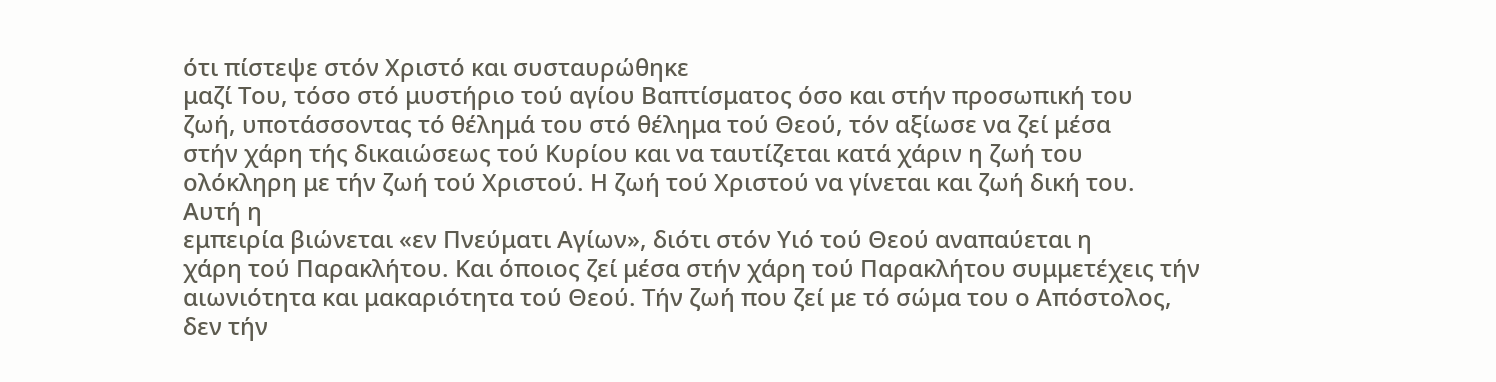ότι πίστεψε στόν Χριστό και συσταυρώθηκε
μαζί Του, τόσο στό μυστήριο τού αγίου Βαπτίσματος όσο και στήν προσωπική του
ζωή, υποτάσσοντας τό θέλημά του στό θέλημα τού Θεού, τόν αξίωσε να ζεί μέσα
στήν χάρη τής δικαιώσεως τού Κυρίου και να ταυτίζεται κατά χάριν η ζωή του
ολόκληρη με τήν ζωή τού Χριστού. Η ζωή τού Χριστού να γίνεται και ζωή δική του.
Αυτή η
εμπειρία βιώνεται «εν Πνεύματι Αγίων», διότι στόν Υιό τού Θεού αναπαύεται η
χάρη τού Παρακλήτου. Και όποιος ζεί μέσα στήν χάρη τού Παρακλήτου συμμετέχεις τήν
αιωνιότητα και μακαριότητα τού Θεού. Τήν ζωή που ζεί με τό σώμα του ο Απόστολος,
δεν τήν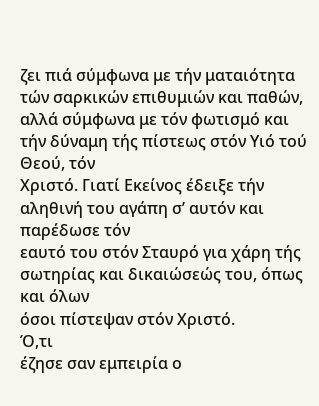ζει πιά σύμφωνα με τήν ματαιότητα τών σαρκικών επιθυμιών και παθών,
αλλά σύμφωνα με τόν φωτισμό και τήν δύναμη τής πίστεως στόν Υιό τού Θεού, τόν
Χριστό. Γιατί Εκείνος έδειξε τήν αληθινή του αγάπη σ’ αυτόν και παρέδωσε τόν
εαυτό του στόν Σταυρό για χάρη τής σωτηρίας και δικαιώσεώς του, όπως και όλων
όσοι πίστεψαν στόν Χριστό.
Ό,τι
έζησε σαν εμπειρία ο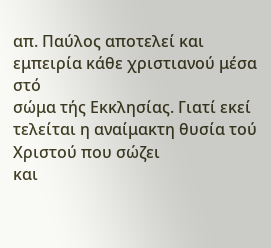απ. Παύλος αποτελεί και εμπειρία κάθε χριστιανού μέσα στό
σώμα τής Εκκλησίας. Γιατί εκεί τελείται η αναίμακτη θυσία τού Χριστού που σώζει
και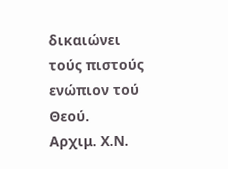δικαιώνει τούς πιστούς ενώπιον τού Θεού.
Αρχιμ. Χ.Ν.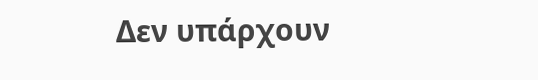Δεν υπάρχουν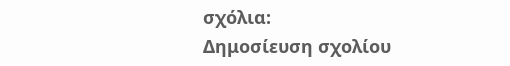σχόλια:
Δημοσίευση σχολίου